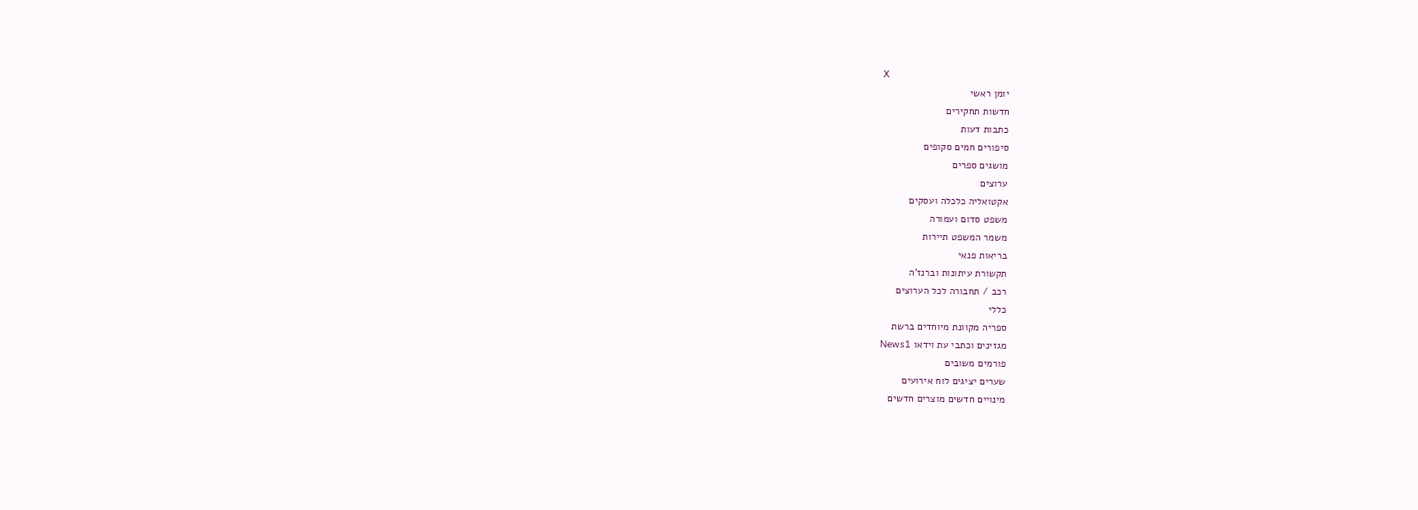X
יומן ראשי
חדשות תחקירים
כתבות דעות
סיפורים חמים סקופים
מושגים ספרים
ערוצים
אקטואליה כלכלה ועסקים
משפט סדום ועמורה
משמר המשפט תיירות
בריאות פנאי
תקשורת עיתונות וברנז'ה
רכב / תחבורה לכל הערוצים
כללי
ספריה מקוונת מיוחדים ברשת
מגזינים וכתבי עת וידאו News1
פורמים משובים
שערים יציגים לוח אירועים
מינויים חדשים מוצרים חדשים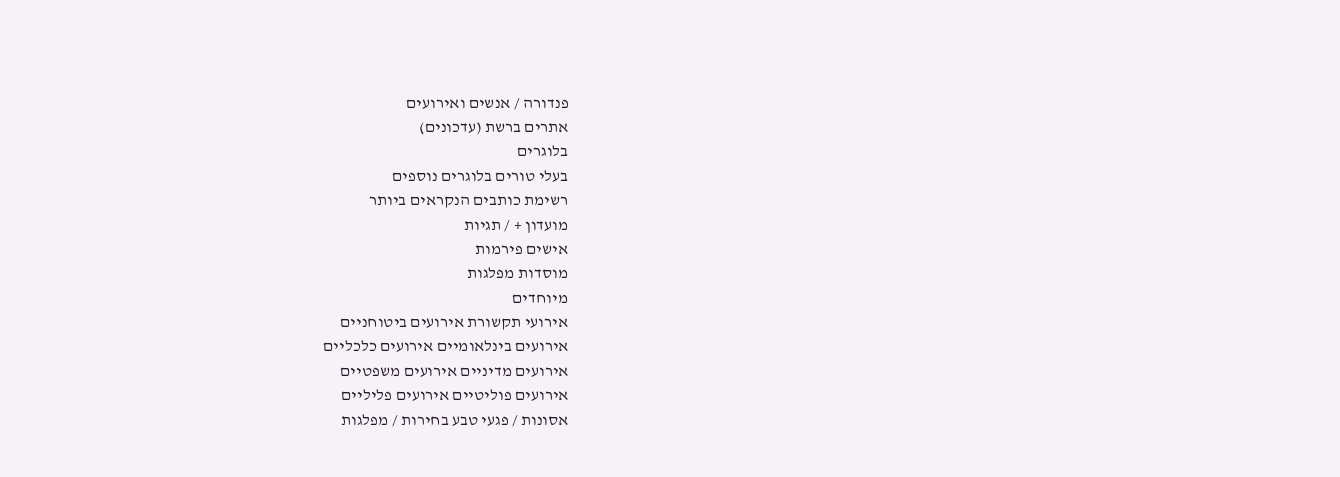פנדורה / אנשים ואירועים
אתרים ברשת (עדכונים)
בלוגרים
בעלי טורים בלוגרים נוספים
רשימת כותבים הנקראים ביותר
מועדון + / תגיות
אישים פירמות
מוסדות מפלגות
מיוחדים
אירועי תקשורת אירועים ביטוחניים
אירועים בינלאומיים אירועים כלכליים
אירועים מדיניים אירועים משפטיים
אירועים פוליטיים אירועים פליליים
אסונות / פגעי טבע בחירות / מפלגות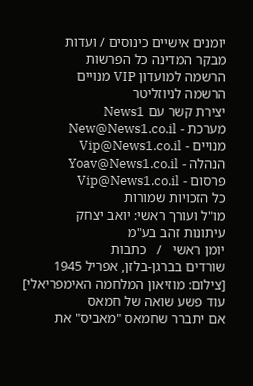יומנים אישיים כינוסים / ועדות
מבקר המדינה כל הפרשות
הרשמה למועדון VIP מנויים
הרשמה לניוזליטר
יצירת קשר עם News1
מערכת - New@News1.co.il
מנויים - Vip@News1.co.il
הנהלה - Yoav@News1.co.il
פרסום - Vip@News1.co.il
כל הזכויות שמורות
מו"ל ועורך ראשי: יואב יצחק
עיתונות זהב בע"מ
יומן ראשי   /   כתבות
שורדים בברגן-בלזן, אפריל 1945 [צילום: מוזיאון המלחמה האימפריאלי]
עוד פשע שואה של חמאס
אם יתברר שחמאס "מאביס" את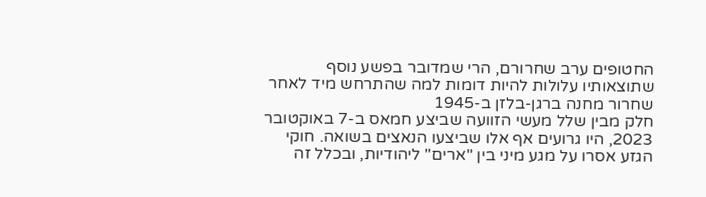החטופים ערב שחרורם, הרי שמדובר בפשע נוסף שתוצאותיו עלולות להיות דומות למה שהתרחש מיד לאחר שחרור מחנה ברגן-בלזן ב-1945
חלק מבין שלל מעשי הזוועה שביצע חמאס ב-7 באוקטובר 2023, היו גרועים אף אלו שביצעו הנאצים בשואה. חוקי הגזע אסרו על מגע מיני בין "ארים" ליהודיות, ובכלל זה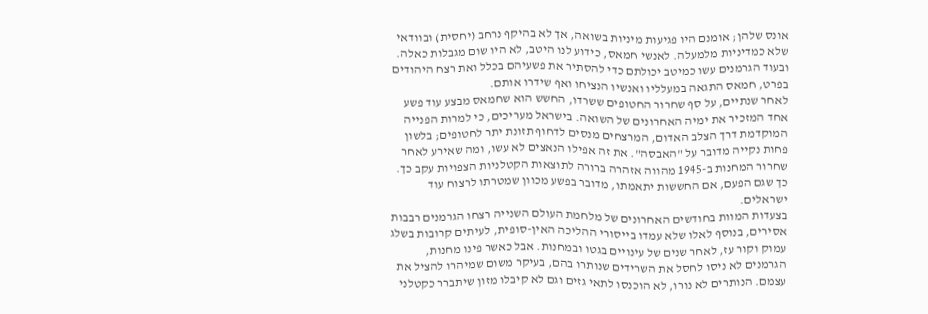אונס שלהן; אומנם היו פגיעות מיניות בשואה, אך לא בהיקף נרחב (יחסית) ובוודאי שלא כמדיניות מלמעלה. לאנשי חמאס, כידוע לנו היטב, לא היו שום מגבלות כאלה. ובעוד הגרמנים עשו כמיטב יכולתם כדי להסתיר את פשעיהם בכלל ואת רצח היהודים בפרט, חמאס התגאה במעלליו ואנשיו הנציחו ואף שידרו אותם.
לאחר שנתיים, על סף שחרור החטופים ששרדו, החשש הוא שחמאס מבצע עוד פשע אחד המזכיר את ימיה האחרונים של השואה. בישראל מעריכים, כי למרות הפנייה המוקדמת דרך הצלב האדום, המרצחים מנסים לדחוף תזונת יתר לחטופים; בלשון פחות נקייה מדובר על "האבסה". את זה אפילו הנאצים לא עשו, ומה שאירע לאחר שחרור המחנות ב-1945 מהווה אזהרה ברורה לתוצאות הקטלניות הצפויות עקב כך. כך שגם הפעם, אם החששות יתאמתו, מדובר בפשע מכוון שמטרתו לרצוח עוד ישראלים.
בצעדות המוות בחודשים האחרונים של מלחמת העולם השנייה רצחו הגרמנים רבבות אסירים, בנוסף לאלו שלא עמדו בייסורי ההליכה האין-סופית, לעיתים קרובות בשלג עמוק וקור עז, לאחר שנים של עינויים בגטו ובמחנות. אבל כאשר פינו מחנות, הגרמנים לא ניסו לחסל את השרידים שנותרו בהם, בעיקר משום שמיהרו להציל את עצמם. הנותרים לא נורו, לא הוכנסו לתאי גזים וגם לא קיבלו מזון שיתברר כקטלני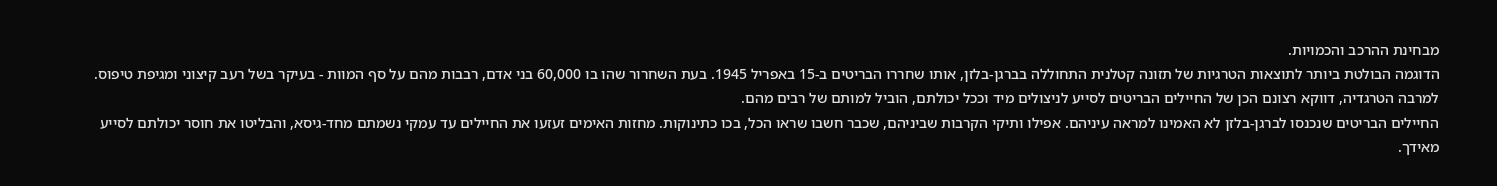מבחינת ההרכב והכמויות.
הדוגמה הבולטת ביותר לתוצאות הטרגיות של תזונה קטלנית התחוללה בברגן-בלזן, אותו שחררו הבריטים ב-15 באפריל 1945. בעת השחרור שהו בו 60,000 בני אדם, רבבות מהם על סף המוות - בעיקר בשל רעב קיצוני ומגיפת טיפוס. למרבה הטרגדיה, דווקא רצונם הכן של החיילים הבריטים לסייע לניצולים מיד וככל יכולתם, הוביל למותם של רבים מהם.
החיילים הבריטים שנכנסו לברגן-בלזן לא האמינו למראה עיניהם. אפילו ותיקי הקרבות שביניהם, שכבר חשבו שראו הכל, בכו כתינוקות. מחזות האימים זעזעו את החיילים עד עמקי נשמתם מחד-גיסא, והבליטו את חוסר יכולתם לסייע מאידך.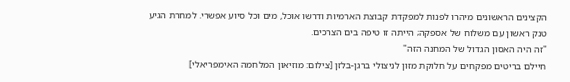הקצינים הראשונים מיהרו לפנות למפקדת קבוצת הארמיות ודרשו אוכל, מים וכל סיוע אפשרי. למחרת הגיע טנק ראשון עם משלוח של אספקה; הייתה זו טיפה בים הצרכים.
"זה היה האסון הגדול של המחנה הזה"
חיילם בריטים מפקחים על חלוקת מזון לניצולי ברגן-בלזן [צילום: מוזיאון המלחמה האימפריאלי]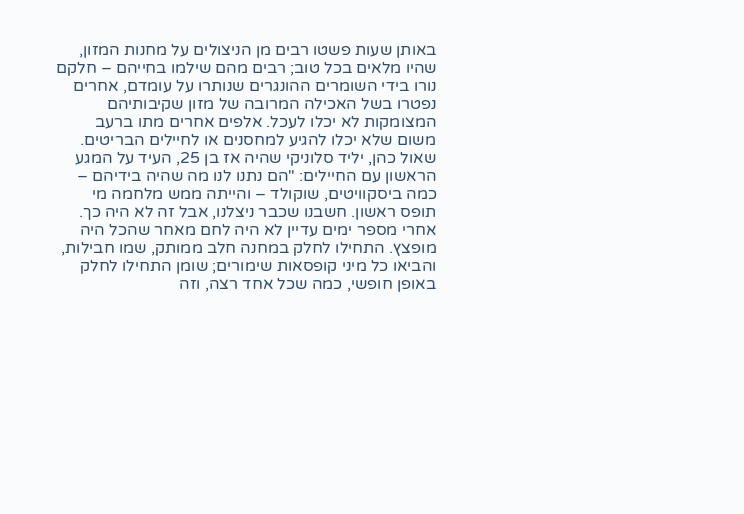באותן שעות פשטו רבים מן הניצולים על מחנות המזון, שהיו מלאים בכל טוב; רבים מהם שילמו בחייהם – חלקם נורו בידי השומרים ההונגרים שנותרו על עומדם, אחרים נפטרו בשל האכילה המרובה של מזון שקיבותיהם המצומקות לא יכלו לעכל. אלפים אחרים מתו ברעב משום שלא יכלו להגיע למחסנים או לחיילים הבריטים.
שאול כהן, יליד סלוניקי שהיה אז בן 25, העיד על המגע הראשון עם החיילים: "הם נתנו לנו מה שהיה בידיהם – כמה ביסקוויטים, שוקולד – והייתה ממש מלחמה מי תופס ראשון. חשבנו שכבר ניצלנו, אבל זה לא היה כך. אחרי מספר ימים עדיין לא היה לחם מאחר שהכל היה מופצץ. התחילו לחלק במחנה חלב ממותק, שמו חבילות, והביאו כל מיני קופסאות שימורים; שומן התחילו לחלק באופן חופשי, כמה שכל אחד רצה, וזה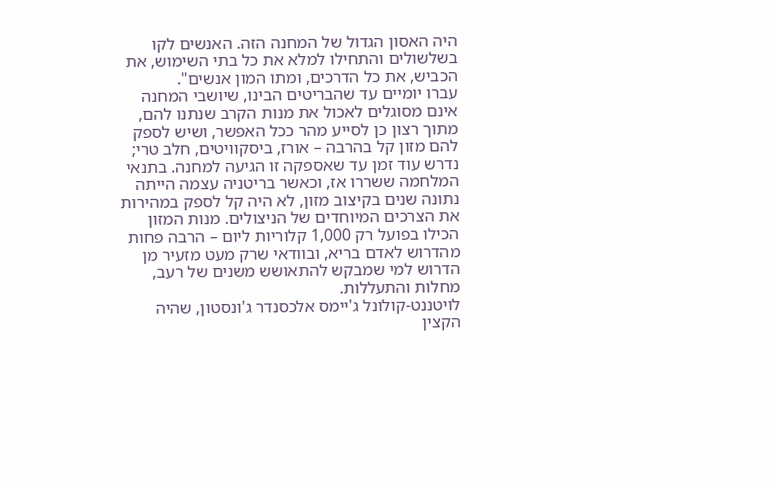היה האסון הגדול של המחנה הזה. האנשים לקו בשלשולים והתחילו למלא את כל בתי השימוש, את הכביש, את כל הדרכים, ומתו המון אנשים".
עברו יומיים עד שהבריטים הבינו, שיושבי המחנה אינם מסוגלים לאכול את מנות הקרב שנתנו להם, מתוך רצון כן לסייע מהר ככל האפשר, ושיש לספק להם מזון קל בהרבה – אורז, ביסקוויטים, חלב טרי; נדרש עוד זמן עד שאספקה זו הגיעה למחנה. בתנאי המלחמה ששררו אז, וכאשר בריטניה עצמה הייתה נתונה שנים בקיצוב מזון, לא היה קל לספק במהירות את הצרכים המיוחדים של הניצולים. מנות המזון הכילו בפועל רק 1,000 קלוריות ליום – הרבה פחות מהדרוש לאדם בריא, ובוודאי שרק מעט מזעיר מן הדרוש למי שמבקש להתאושש משנים של רעב, מחלות והתעללות.
לויטננט-קולונל ג'יימס אלכסנדר ג'ונסטון, שהיה הקצין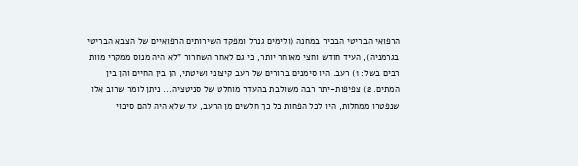הרפואי הבריטי הבכיר במחנה (ולימים גנרל ומפקד השירותים הרפואיים של הצבא הבריטי בגרמניה), העיד חודש וחצי מאוחר יותר, כי גם לאחר השחרור "לא היה מנוס ממקרי מוות רבים בשל: 1) רעב. היו סימנים ברורים של רעב קיצוני ושיטתי, הן בין החיים והן בין המתים. 2) צפיפות-יתר רבה משולבת בהעדר מוחלט של סניטציה... ניתן לומר שרוב אלו שנפטרו ממחלות, היו לכל הפחות כל כך חלשים מן הרעב, עד שלא היה להם סיכוי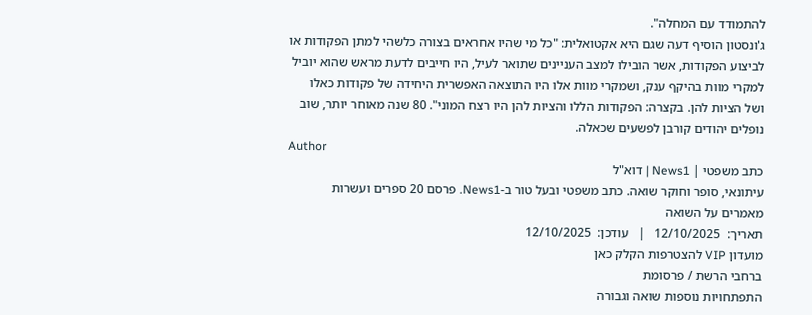להתמודד עם המחלה".
ג'ונסטון הוסיף דעה שגם היא אקטואלית: "כל מי שהיו אחראים בצורה כלשהי למתן הפקודות או לביצוע הפקודות, אשר הובילו למצב העניינים שתואר לעיל, היו חייבים לדעת מראש שהוא יוביל למקרי מוות בהיקף ענק, ושמקרי מוות אלו היו התוצאה האפשרית היחידה של פקודות כאלו ושל הציות להן. בקצרה: הפקודות הללו והציות להן היו רצח המוני". 80 שנה מאוחר יותר, שוב נופלים יהודים קורבן לפשעים שכאלה.
Author
כתב משפטי | News1 | דוא"ל
עיתונאי, סופר וחוקר שואה. כתב משפטי ובעל טור ב-News1. פרסם 20 ספרים ועשרות מאמרים על השואה
תאריך:  12/10/2025   |   עודכן:  12/10/2025
מועדון VIP להצטרפות הקלק כאן
ברחבי הרשת / פרסומת
התפתחויות נוספות שואה וגבורה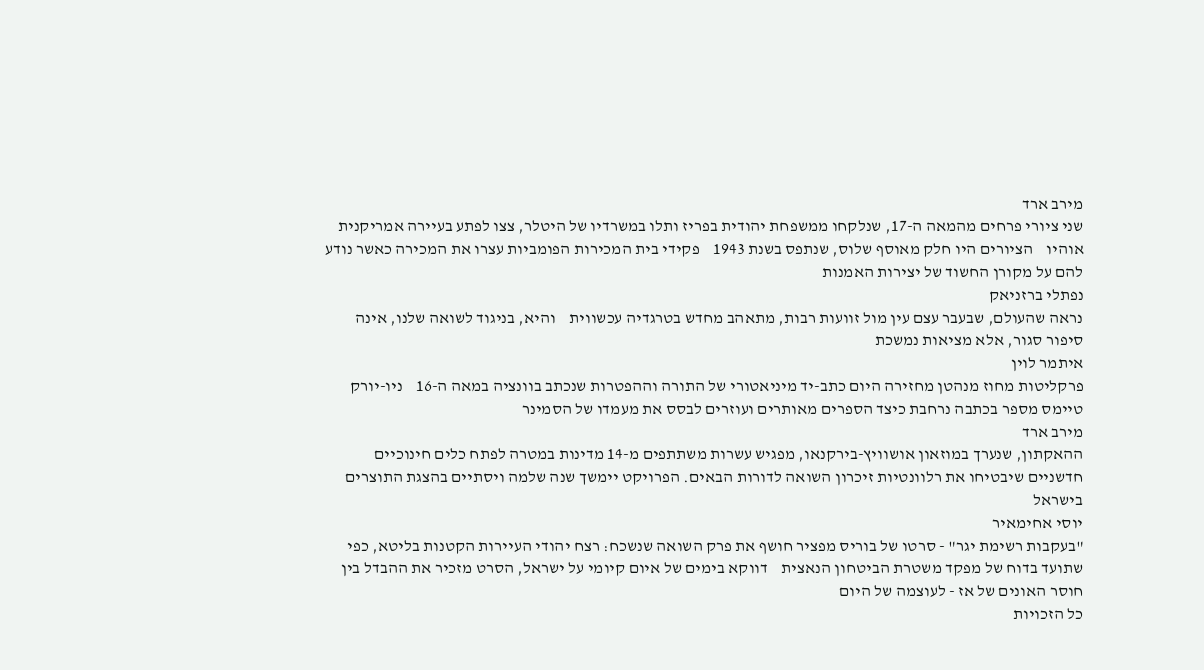מירב ארד
שני ציורי פרחים מהמאה ה-17, שנלקחו ממשפחת יהודית בפריז ותלו במשרדיו של היטלר, צצו לפתע בעיירה אמריקנית אוהיו    הציורים היו חלק מאוסף שלוס, שנתפס בשנת 1943    פקידי בית המכירות הפומביות עצרו את המכירה כאשר נודע להם על מקורן החשוד של יצירות האמנות
נפתלי ברזניאק
נראה שהעולם, שבעבר עצם עין מול זוועות רבות, מתאהב מחדש בטרגדיה עכשווית    והיא, בניגוד לשואה שלנו, אינה סיפור סגור, אלא מציאות נמשכת
איתמר לוין
פרקליטות מחוז מנהטן מחזירה היום כתב-יד מיניאטורי של התורה וההפטרות שנכתב בוונציה במאה ה-16    ניו-יורק טיימס מספר בכתבה נרחבת כיצד הספרים מאותרים ועוזרים לבסס את מעמדו של הסמינר
מירב ארד
ההאקתון, שנערך במוזאון אושוויץ-בירקנאו, מפגיש עשרות משתתפים מ-14 מדינות במטרה לפתח כלים חינוכיים חדשניים שיבטיחו את רלוונטיות זיכרון השואה לדורות הבאים. הפרויקט יימשך שנה שלמה ויסתיים בהצגת התוצרים בישראל
יוסי אחימאיר
"בעקבות רשימת יגר" - סרטו של בוריס מפציר חושף את פרק השואה שנשכח: רצח יהודי העיירות הקטנות בליטא, כפי שתועד בדוח של מפקד משטרת הביטחון הנאצית    דווקא בימים של איום קיומי על ישראל, הסרט מזכיר את ההבדל בין חוסר האונים של אז - לעוצמה של היום
כל הזכויות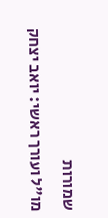שמורות
מו"ל ועורך ראשי: יואב יצחק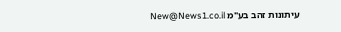עיתונות זהב בע"מ New@News1.co.il